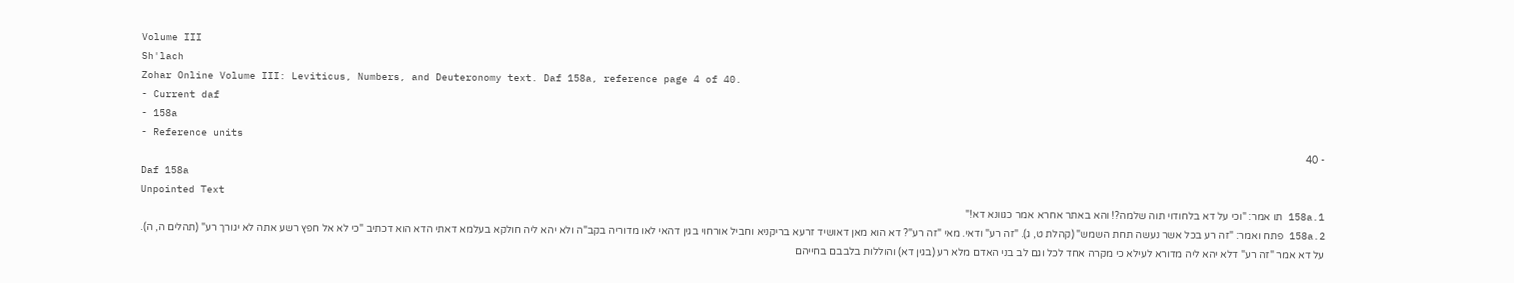Volume III
Sh'lach
Zohar Online Volume III: Leviticus, Numbers, and Deuteronomy text. Daf 158a, reference page 4 of 40.
- Current daf
- 158a
- Reference units
- 40
Daf 158a
Unpointed Text
158a.1 תו אמר: "וכי על דא בלחודוי תוה שלמה?! והא באתר אחרא אמר כגוונא דא!"
158a.2 פתח ואמר: "זה רע בכל אשר נעשה תחת השמש" (קהלת ט, ג). "זה רע" ודאי. מאי "זה רע"? דא הוא מאן דאושיד זרעא בריקניא וחביל אורחוי בגין דהאי לאו מדוריה בקב"ה ולא יהא ליה חולקא בעלמא דאתי הדא הוא דכתיב "כי לא אל חפץ רשע אתה לא יגורך רע" (תהלים ה, ה). על דא אמר "זה רע" דלא יהא ליה מדורא לעילא כי מקרה אחד לכל וגם לב בני האדם מלא רע (בגין דא) והוללות בלבבם בחייהם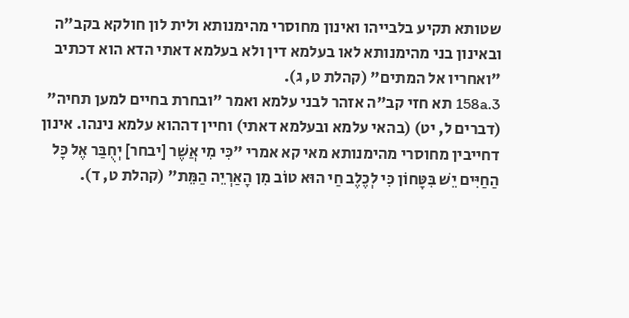שטותא תקיע בלבייהו ואינון מחוסרי מהימנותא ולית לון חולקא בקב"ה ובאינון בני מהימנותא לאו בעלמא דין ולא בעלמא דאתי הדא הוא דכתיב "ואחריו אל המתים" (קהלת ט, ג).
158a.3 תא חזי קב"ה אזהר לבני עלמא ואמר "ובחרת בחיים למען תחיה" (דברים ל, יט) (בהאי עלמא ובעלמא דאתי) וחיין דההוא עלמא נינהו. אינון דחייבין מחוסרי מהימנותא מאי קא אמרי "כִּי מִי אֲשֶׁר [יבחר] יְחֻבַּר אֶל כׇּל הַחַיִּים יֵשׁ בִּטָּחוֹן כִּי לְכֶלֶב חַי הוּא טוֹב מִן הָאַרְיֵה הַמֵּת" (קהלת ט, ד).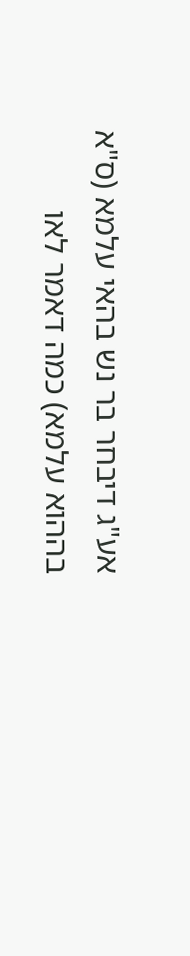אע"ג דיבחר בר נש בהאי עלמא (ס"א בההוא עלמא) כמה דאמר לאו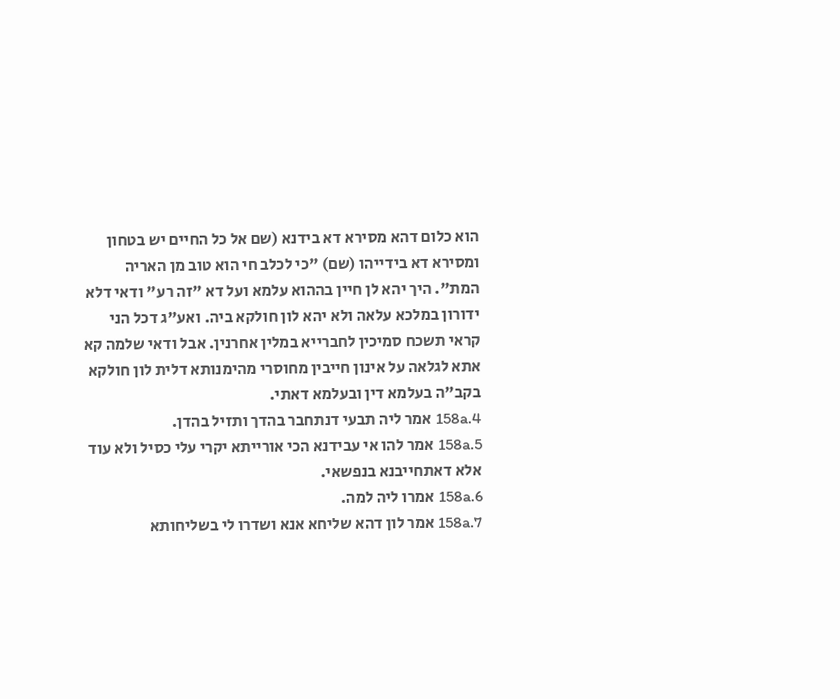הוא כלום דהא מסירא דא בידנא (שם אל כל החיים יש בטחון ומסירא דא בידייהו (שם) "כי לכלב חי הוא טוב מן האריה המת". היך יהא לן חיין בההוא עלמא ועל דא "זה רע" ודאי דלא ידורון במלכא עלאה ולא יהא לון חולקא ביה. ואע"ג דכל הני קראי תשכח סמיכין לחברייא במלין אחרנין. אבל ודאי שלמה קא אתא לגלאה על אינון חייבין מחוסרי מהימנותא דלית לון חולקא בקב"ה בעלמא דין ובעלמא דאתי.
158a.4 אמר ליה תבעי דנתחבר בהדך ותזיל בהדן.
158a.5 אמר להו אי עבידנא הכי אורייתא יקרי עלי כסיל ולא עוד אלא דאתחייבנא בנפשאי.
158a.6 אמרו ליה למה.
158a.7 אמר לון דהא שליחא אנא ושדרו לי בשליחותא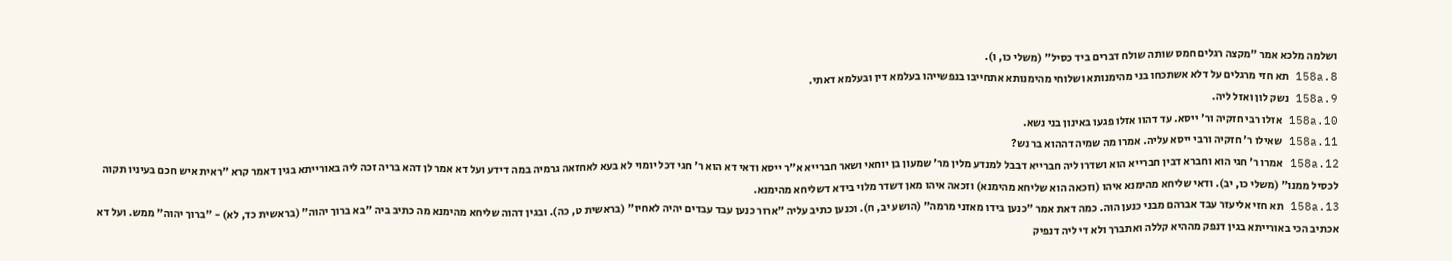ושלמה מלכא אמר "מקצה רגלים חמס שותה שולח דברים ביד כסיל" (משלי כו, ו).
158a.8 תא חזי מרגלים על דלא אשתכחו בני מהימנותא ושלוחי מהימנותא אתחייבו בנפשייהו בעלמא דין ובעלמא דאתי.
158a.9 נשק לון ואזל ליה.
158a.10 אזלו רבי חזקיה ור' ייסא. עד דהוו אזלו פגעו באינון בני נשא.
158a.11 שאילו ר' חזקיה ורבי ייסא עליה. אמרו מה שמיה דההוא בר נש?
158a.12 אמרו ר' חגי הוא וחברא דבין חברייא הוא ושדרו ליה חברייא דבבל למנדע מלין מר' שמעון בן יוחאי ושאר חברייא א"ר ייסא ודאי דא הוא ר' חגי דכל יומוי לא בעא לאחזאה גרמיה במה דידע ועל דא אמר לן דהא בריה זכה ליה באורייתא בגין דאמר קרא "ראית איש חכם בעיניו תקוה לכסיל ממנו" (משלי כו, יב). ודאי שליחא מהימנא איהו (וזכאה הוא שליחא מהימנא) וזכאה איהו מאן דשדר מלוי בידא דשליחא מהימנא.
158a.13 תא חזי אליעזר עבד אברהם מבני כנען הוה. כמה דאת אמר "כנען בידו מאזני מרמה" (הושע יב, ח). וכנען כתיב עליה "ארור כנען עבד עבדים יהיה לאחיו" (בראשית ט, כה). ובגין דהוה שליחא מהימנא מה כתיב ביה "בא ברוך יהוה" (בראשית כד, לא) - "ברוך יהוה" ממש. ועל דא אכתיב הכי באורייתא בגין דנפק מההיא קללה ואתברך ולא די ליה דנפיק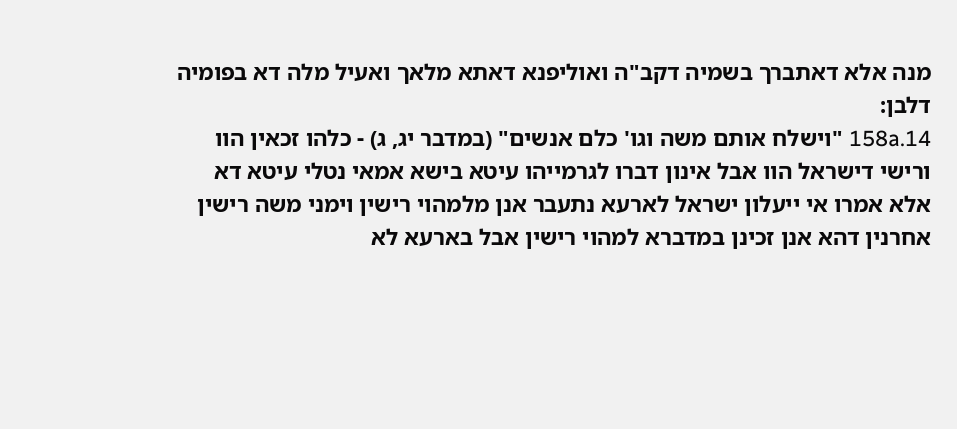מנה אלא דאתברך בשמיה דקב"ה ואוליפנא דאתא מלאך ואעיל מלה דא בפומיה דלבן:
158a.14 "וישלח אותם משה וגו' כלם אנשים" (במדבר יג, ג) - כלהו זכאין הוו ורישי דישראל הוו אבל אינון דברו לגרמייהו עיטא בישא אמאי נטלי עיטא דא אלא אמרו אי ייעלון ישראל לארעא נתעבר אנן מלמהוי רישין וימני משה רישין אחרנין דהא אנן זכינן במדברא למהוי רישין אבל בארעא לא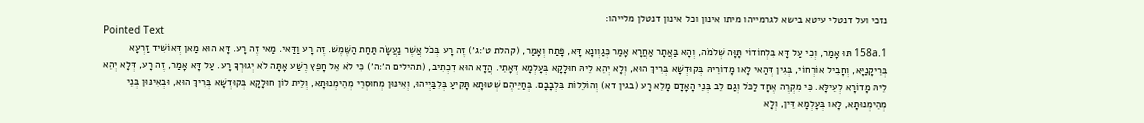נזכי ועל דנטלי עיטא בישא לגרמייהו מיתו אינון וכל אינון דנטלן מלייהו:
Pointed Text
158a.1 תּוּ אָמַר, וְכִי עַל דָּא בִּלְחוֹדוֹי תָּוָּה שְׁלֹמֹה, וְהָא בַּאֲתָר אַחֲרָא אָמַר כְּגַוְונָא דָּא, פָּתַח וְאָמַר, (קהלת ט׳:ג׳) זֶה רָע בְּכֹל אֲשֶׁר נַעֲשָׂה תַּחַת הַשֶּׁמֶשׁ. זֶה רָע וַדַּאי. מַאי זֶה רָע. דָּא הוּא מַאן דְּאוֹשִׁיד זַרְעָא בְּרֵיקָנַיָּא, וְחָבִיל אוֹרְחוֹי, בְּגִין דְּהַאי לָאו מָדוֹרֵיהּ בְּקוּדְשָׁא בְּרִיךְ הוּא, וְלָא יְהֵא לֵיהּ חוּלָקָא בְּעָלְמָא דְּאָתֵי. הֲדָא הוּא דִכְתִיב, (תהילים ה׳:ה׳) כִּי לֹא אֵל חָפֵץ רֶשַׁע אָתָּה לֹא יְגוּרְךָ רָע. עַל דָּא אָמַר, זֶה רָע, דְּלָא יְהֵא לֵיהּ מָדוֹרָא לְעֵילָּא. כִּי מִקְרֶה אֶחָד לַכֹּל וְגַם לֵב בְּנֵי הָאָדָם מָלֵא רָע (בגין דא) וְהוֹלֵלוֹת בִּלְבָבָם. בְּחַיֵּיהֶם שְׁטּוּתָא תָּקִיעַ בְּלִבַּיְיהוּ, וְאִינּוּן מְחוּסְרֵי מְהֵימְנוּתָא, וְלֵית לוֹן חוּלָקָא בְּקוּדְשָׁא בְּרִיךְ הוּא, וּבְאִינּוּן בְּנֵי מְהֵימְנוּתָא, לָאו בְּעָלְמָא דֵּין, וְלָא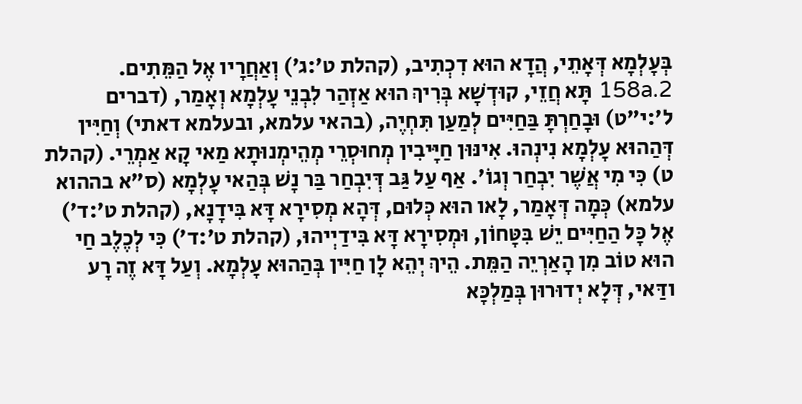בְּעָלְמָא דְּאָתֵי, הֲדָא הוּא דִכְתִיב, (קהלת ט׳:ג׳) וְאַחֲרָיו אֶל הַמֵּתִים.
158a.2 תָּא חֲזֵי, קוּדְשָׁא בְּרִיךְ הוּא אַזְהַר לִבְנֵי עָלְמָא וְאָמַר, (דברים ל׳:י״ט) וּבָחַרְתָּ בַּחַיִּים לְמַעַן תִּחְיֶה, (בהאי עלמא, ובעלמא דאתי) וְחַיִּין דְּהַהוּא עָלְמָא נִינְהוּ. אִינּוּן חַיָּיבִין מְחוּסְרֵי מְהֵימְנוּתָא מַאי קָא אַמְרֵי. (קהלת ט) כִּי מִי אֲשֶׁר יִבְחַר וְגוֹ'. אַף עַל גַּב דְּיִבְחַר בַּר נָשׁ בְּהַאי עָלְמָא (ס"א בההוא עלמא) כְּמָה דְּאָמַר, לָאו הוּא כְּלוּם, דְּהָא מְסִירָא דָּא בִּידָנָא, (קהלת ט׳:ד׳) אֶל כָּל הַחַיִּים יֵשׁ בִּטָּחוֹן, וּמְסִירָא דָּא בִּידַיְיהוּ, (קהלת ט׳:ד׳) כִּי לְכֶלֶב חַי הוּא טוֹב מִן הָאַרְיֵה הַמֵּת. הֵיךְ יְהֵא לָן חַיִּין בְּהַהוּא עָלְמָא. וְעַל דָּא זֶה רָע ודַּאי, דְּלָא יְדוּרוּן בְּמַלְכָּא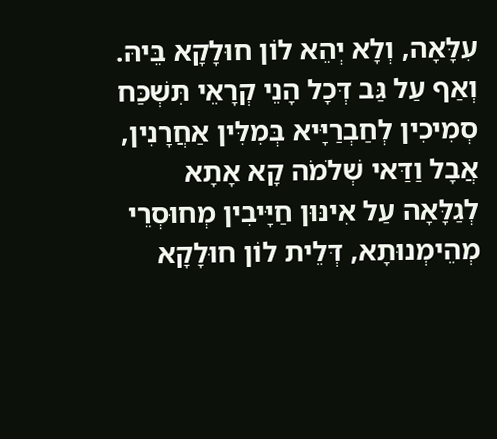עִלָּאָה, וְלָא יְהֵא לוֹן חוּלָקָא בֵּיהּ. וְאַף עַל גַּב דְּכָל הָנֵי קְרָאֵי תִּשְׁכַּח סְמִיכִין לְחַבְרַיָּיא בְּמִלִּין אַחֲרָנִין, אֲבָל וַדַּאי שְׁלֹמֹה קָא אָתָא לְגַלָּאָה עַל אִינּוּן חַיָּיבִין מְחוּסְרֵי מְהֵימְנוּתָא, דְּלֵית לוֹן חוּלָקָא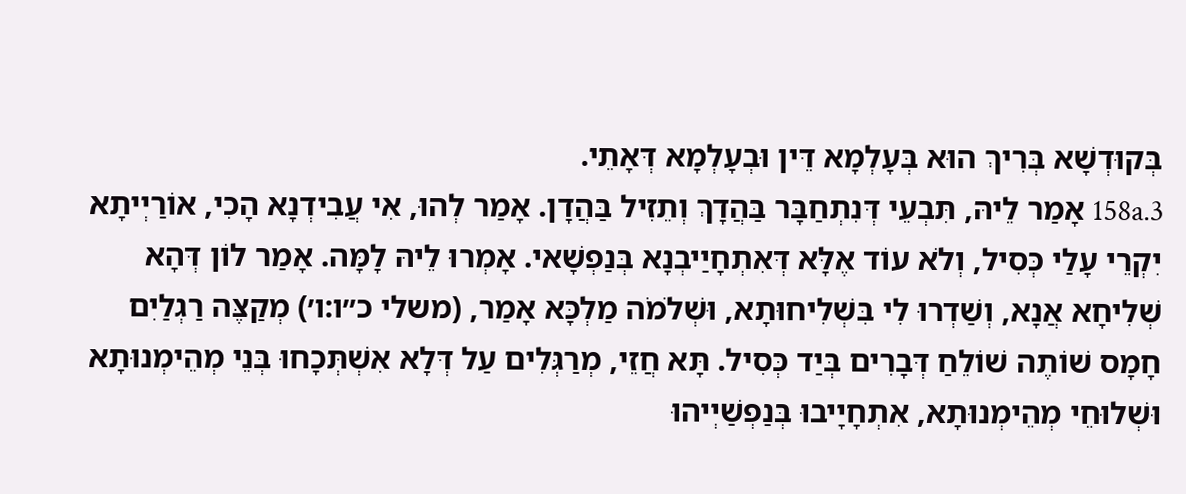בְּקוּדְשָׁא בְּרִיךְ הוּא בְּעָלְמָא דֵּין וּבְעָלְמָא דְּאָתֵי.
158a.3 אָמַר לֵיהּ, תִּבְעֵי דְּנִתְחַבָּר בַּהֲדָךְ וְתֵזִיל בַּהֲדָן. אָמַר לְהוּ, אִי עֲבִידְנָא הָכִי, אוֹרַיְיתָא יִקְרֵי עָלַי כְּסִיל, וְלֹא עוֹד אֶלָּא דְּאִתְחָיַיבְנָא בְּנַפְשָׁאי. אָמְרוּ לֵיהּ לָמָּה. אָמַר לוֹן דְּהָא שְׁלִיחָא אֲנָא, וְשַׁדְרוּ לִי בִּשְׁלִיחוּתָא, וּשְׁלֹמֹה מַלְכָּא אָמַר, (משלי כ״ו:ו׳) מְקַצֶּה רַגְלַיִם חָמָס שׁוֹתֶה שׁוֹלֵחַ דְּבָרִים בְּיַד כְּסִיל. תָּא חֲזֵי, מְרַגְּלִים עַל דְּלָא אִשְׁתְּכָחוּ בְּנֵי מְהֵימְנוּתָא וּשְׁלוּחֵי מְהֵימְנוּתָא, אִתְחָיָיבוּ בְּנַפְשַׁיְיהוּ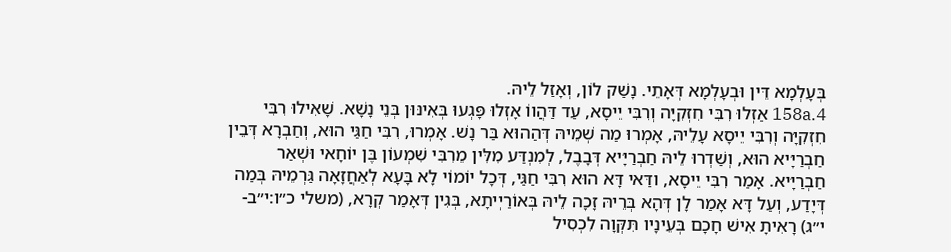בְּעָלְמָא דֵּין וּבְעָלְמָא דְּאָתֵי. נָשַׁק לוֹן, וְאָזַל לֵיהּ.
158a.4 אַזְלוּ רִבִּי חִזְקִיָּה וְרִבִּי יֵיסָא, עַד דַּהֲווֹ אָזְלוּ פָּגְעוּ בְּאִינּוּן בְּנֵי נָשָׁא. שָׁאִילוּ רִבִּי חִזְקִיָּה וְרִבִּי יֵיסָא עָלֵיהּ, אָמְרוּ מַה שְׁמֵיהּ דְּהַהוּא בַּר נָשׁ. אָמְרוּ, רִבִּי חַגַּי הוּא, וְחַבְרָא דְּבֵין חַבְרַיָּיא הוּא, וְשַׁדְרוּ לֵיהּ חַבְרַיָּיא דְּבָבֶל, לְמִנְדַּע מִלִּין מֵרִבִּי שִׁמְעוֹן בֶּן יוֹחָאי וּשְׁאַר חַבְרַיָּיא. אָמַר רִבִּי יֵיסָא, ודַּאי דָּא הוּא רִבִּי חַגַּי, דְּכָל יוֹמוֹי לָא בָּעָא לְאַחֲזָאָה גַּרְמֵיהּ בְּמַה דְּיָדַע, וְעַל דָּא אָמַר לָן דְּהָא בְּרֵיהּ זָכָה לֵיהּ בְּאוֹרַיְיתָא, בְּגִין דְּאָמַר קְרָא, (משלי כ״ו:י״ב-י״ג) רָאִיתָ אִישׁ חָכָם בְּעֵינָיו תִּקְּוָה לִכְסִיל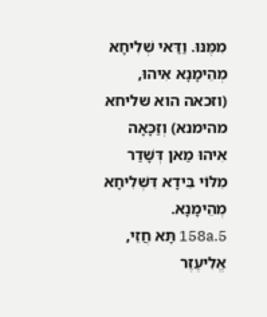מִמֶּנּוּ. וַדַּאי שְׁלִיחָא מְהֵימָנָא אִיהוּ, (וזכאה הוא שליחא מהימנא) וְזַכָּאָה אִיהוּ מַאן דְּשָׁדַר מִלּוֹי בִּידָא דִּשְׁלִיחָא מְהֵימָנָא.
158a.5 תָּא חֲזֵי, אֱלִיעֶזֶר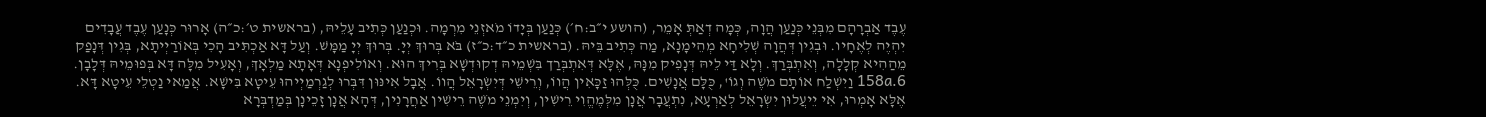עֶבֶד אַבְרָהָם מִבְּנֵי כְּנַעַן הֲוָה, כְּמָה דְאַתְּ אָמֵר, (הושע י״ב:ח׳) כְּנַעַן בְּיָדוֹ מֹאזְנֵי מִרְמָה. וּכְנַעַן כְּתִיב עָלֵיהּ, (בראשית ט׳:כ״ה) אָרוּר כְּנָעַן עֶבֶד עֲבָדִים יִהְיֶה לְאֶחָיו. וּבְגִין דְּהֲוָה שְׁלִיחָא מְהֵימָנָא, מַה כְּתִיב בֵּיהּ. (בראשית כ״ד:כ״ז) בֹּא בְּרוּךְ יְיָ. בְּרוּךְ יְיָ מַמָּשׁ. וְעַל דָּא אַכְתִּיב הָכִי בְּאוֹרַיְיתָא, בְּגִין דְּנָפַק מֵהַהִיא קְלָלָה, וְאִתְבְּרַךְ. וְלָא דַּי לֵיהּ דְּנָפִיק מִנָּהּ, אֶלָּא דְּאִתְבְּרַך בִּשְׁמֵיהּ דְקוּדְשָׁא בְּרִיךְ הוּא. וְאוֹלִיפְנָא דְּאָתָא מַלְאָךְ, וְאָעִיל מִלָּה דָּא בְּפוּמֵיהּ דְּלָבָן.
158a.6 וַיִשְׁלַח אוֹתָם מֹשֶׁה וְגוֹ', כֻּלָּם אֲנָשִׁים. כֻּלְּהוּ זַכָּאִין הֲווֹ, וְרֵישֵׁי דְּיִשְׂרָאֵל הֲווֹ. אֲבָל אִינּוּן דִּבְּרוּ לְגַרְמַיְיהוּ עֵיטָא בִּישָׁא. אֲמַאי נַטְלֵי עֵיטָא דָּא. אֶלָּא אָמְרוּ, אִי יֵיעֲלוּן יִשְׂרָאֵל לְאַרְעָא, נִתְעֲבָר אֲנָן מִלְּמֶהֱוִי רֵישִׁין, וְיִמְנֵי מֹשֶׁה רֵישִׁין אַחֲרָנִין, דְּהָא אֲנָן זָכֵינָן בְּמַדְבְּרָא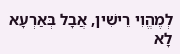לְמֶהֱוִי רֵישִׁין, אֲבָל בְּאַרְעָא לָא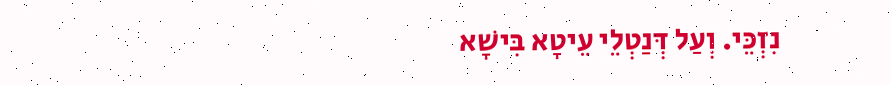נִזְכֵּי. וְעַל דְּנַטְלֵי עֵיטָא בִּישָׁא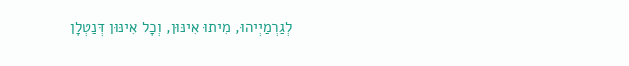לְגַרְמַיְיהוּ, מִיתוּ אִינּוּן, וְכָל אִינּוּן דְּנַטְלָן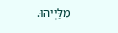מִלַּיְיהוּ.